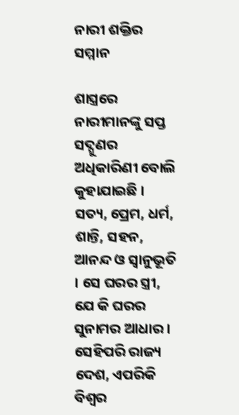ନାରୀ ଶକ୍ତିର ସମ୍ମାନ

ଶାସ୍ତ୍ରରେ ନାରୀମାନଙ୍କୁ ସପ୍ତ ସଦ୍ଗୁଣର ଅଧିକାରିଣୀ ବୋଲି କୁହାଯାଇଛି । ସତ୍ୟ, ପ୍ରେମ, ଧର୍ମ, ଶାନ୍ତି, ସହନ, ଆନନ୍ଦ ଓ ସ୍ୱାନୁଭୂତି । ସେ ଘରର ସ୍ତ୍ରୀ, ଯେ କି ଘରର ସୁନାମର ଆଧାର । ସେହିପରି ରାଜ୍ୟ ଦେଶ, ଏପରିକି ବିଶ୍ୱର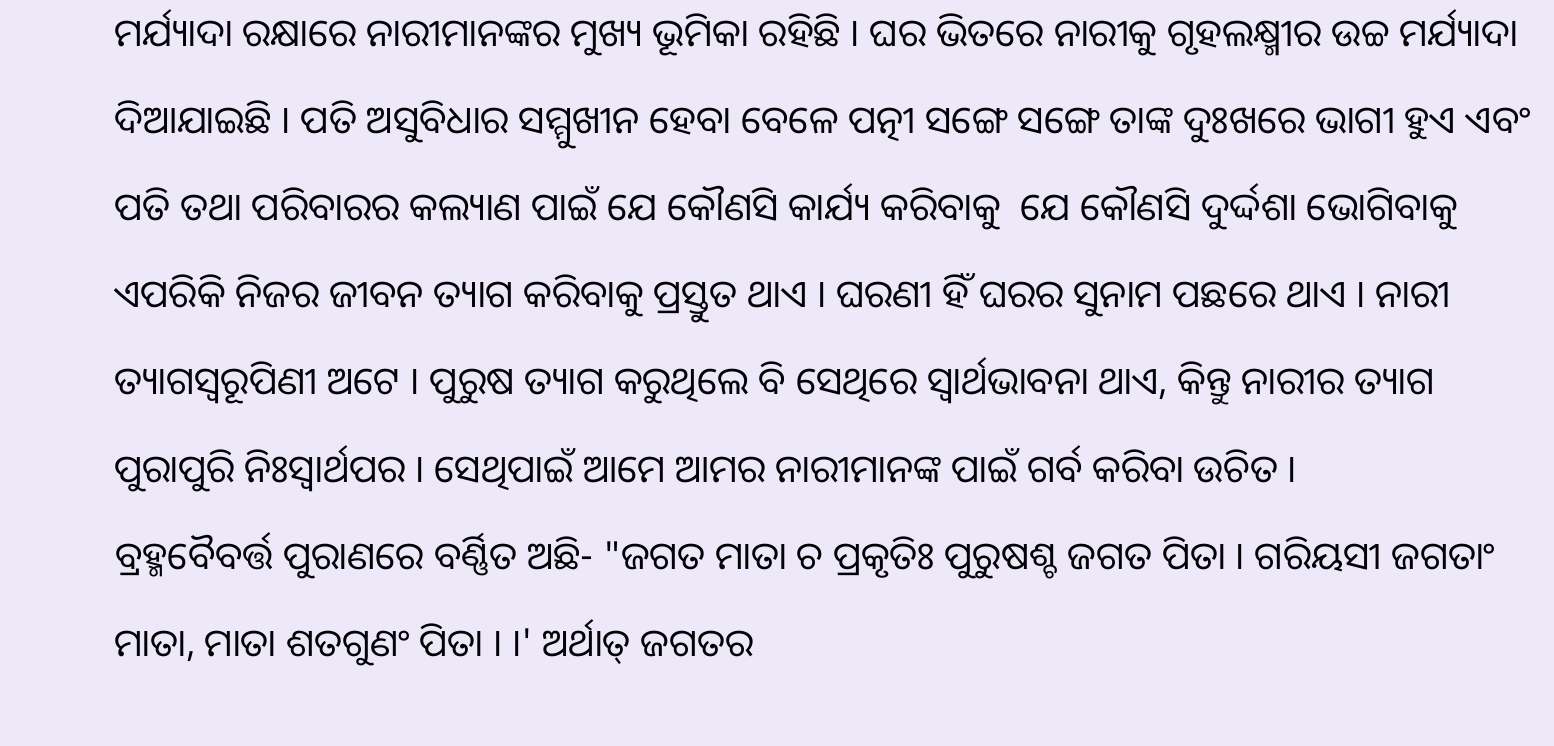ମର୍ଯ୍ୟାଦା ରକ୍ଷାରେ ନାରୀମାନଙ୍କର ମୁଖ୍ୟ ଭୂମିକା ରହିଛି । ଘର ଭିତରେ ନାରୀକୁ ଗୃହଲକ୍ଷ୍ମୀର ଉଚ୍ଚ ମର୍ଯ୍ୟାଦା ଦିଆଯାଇଛି । ପତି ଅସୁବିଧାର ସମ୍ମୁଖୀନ ହେବା ବେଳେ ପତ୍ନୀ ସଙ୍ଗେ ସଙ୍ଗେ ତାଙ୍କ ଦୁଃଖରେ ଭାଗୀ ହୁଏ ଏବଂ ପତି ତଥା ପରିବାରର କଲ୍ୟାଣ ପାଇଁ ଯେ କୌଣସି କାର୍ଯ୍ୟ କରିବାକୁ  ଯେ କୌଣସି ଦୁର୍ଦ୍ଦଶା ଭୋଗିବାକୁ ଏପରିକି ନିଜର ଜୀବନ ତ୍ୟାଗ କରିବାକୁ ପ୍ରସ୍ତୁତ ଥାଏ । ଘରଣୀ ହିଁ ଘରର ସୁନାମ ପଛରେ ଥାଏ । ନାରୀ ତ୍ୟାଗସ୍ୱରୂପିଣୀ ଅଟେ । ପୁରୁଷ ତ୍ୟାଗ କରୁଥିଲେ ବି ସେଥିରେ ସ୍ୱାର୍ଥଭାବନା ଥାଏ, କିନ୍ତୁ ନାରୀର ତ୍ୟାଗ ପୁରାପୁରି ନିଃସ୍ୱାର୍ଥପର । ସେଥିପାଇଁ ଆମେ ଆମର ନାରୀମାନଙ୍କ ପାଇଁ ଗର୍ବ କରିବା ଉଚିତ ।
ବ୍ରହ୍ମବୈବର୍ତ୍ତ ପୁରାଣରେ ବର୍ଣ୍ଣିତ ଅଛି- "ଜଗତ ମାତା ଚ ପ୍ରକୃତିଃ ପୁରୁଷଶ୍ଚ ଜଗତ ପିତା । ଗରିୟସୀ ଜଗତାଂ ମାତା, ମାତା ଶତଗୁଣଂ ପିତା । ।' ଅର୍ଥାତ୍ ଜଗତର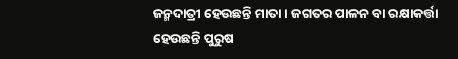ଜନ୍ମଦାତ୍ରୀ ହେଉଛନ୍ତି ମାତା । ଜଗତର ପାଳନ ବା ରକ୍ଷାକର୍ତ୍ତା ହେଉଛନ୍ତି ପୁରୁଷ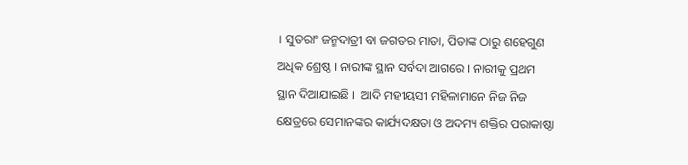। ସୁତରାଂ ଜନ୍ମଦାତ୍ରୀ ବା ଜଗତର ମାତା, ପିତାଙ୍କ ଠାରୁ ଶହେଗୁଣ ଅଧିକ ଶ୍ରେଷ୍ଠ । ନାରୀଙ୍କ ସ୍ଥାନ ସର୍ବଦା ଆଗରେ । ନାରୀକୁ ପ୍ରଥମ ସ୍ଥାନ ଦିଆଯାଇଛି ।  ଆଦି ମହୀୟସୀ ମହିଳାମାନେ ନିଜ ନିଜ କ୍ଷେତ୍ରରେ ସେମାନଙ୍କର କାର୍ଯ୍ୟଦକ୍ଷତା ଓ ଅଦମ୍ୟ ଶକ୍ତିର ପରାକାଷ୍ଠା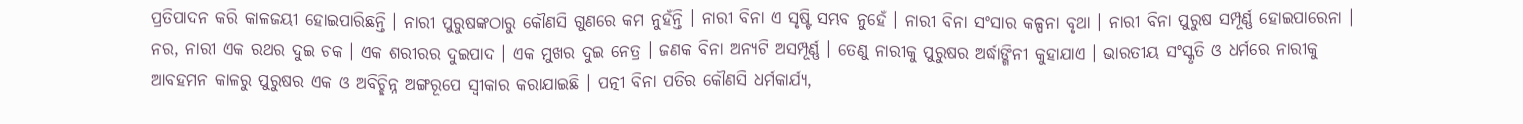ପ୍ରତିପାଦନ କରି କାଳଜୟୀ ହୋଇପାରିଛନ୍ତି । ନାରୀ ପୁରୁଷଙ୍କଠାରୁ କୌଣସି ଗୁଣରେ କମ ନୁହଁନ୍ତି । ନାରୀ ବିନା ଏ ସୃଷ୍ଟି ସମ୍ଭବ ନୁହେଁ । ନାରୀ ବିନା ସଂସାର କଳ୍ପନା ବୃଥା । ନାରୀ ବିନା ପୁରୁଷ ସମ୍ପୂର୍ଣ୍ଣ ହୋଇପାରେନା । ନର, ନାରୀ ଏକ ରଥର ଦୁଇ ଚକ । ଏକ ଶରୀରର ଦୁଇପାଦ । ଏକ ମୁଖର ଦୁଇ ନେତ୍ର । ଜଣକ ବିନା ଅନ୍ୟଟି ଅସମ୍ପୂର୍ଣ୍ଣ । ତେଣୁ ନାରୀକୁ ପୁରୁଷର ଅର୍ଦ୍ଧାଙ୍ଗିନୀ କୁହାଯାଏ । ଭାରତୀୟ ସଂସ୍କୃତି ଓ ଧର୍ମରେ ନାରୀକୁ ଆବହମନ କାଳରୁ ପୁରୁଷର ଏକ ଓ ଅବିଚ୍ଛିନ୍ନ ଅଙ୍ଗରୂପେ ସ୍ୱୀକାର କରାଯାଇଛି । ପତ୍ନୀ ବିନା ପତିର କୌଣସି ଧର୍ମକାର୍ଯ୍ୟ,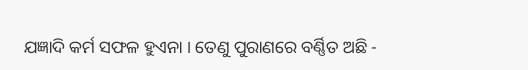ଯଜ୍ଞାଦି କର୍ମ ସଫଳ ହୁଏନା । ତେଣୁ ପୁରାଣରେ ବର୍ଣ୍ଣିତ ଅଛି -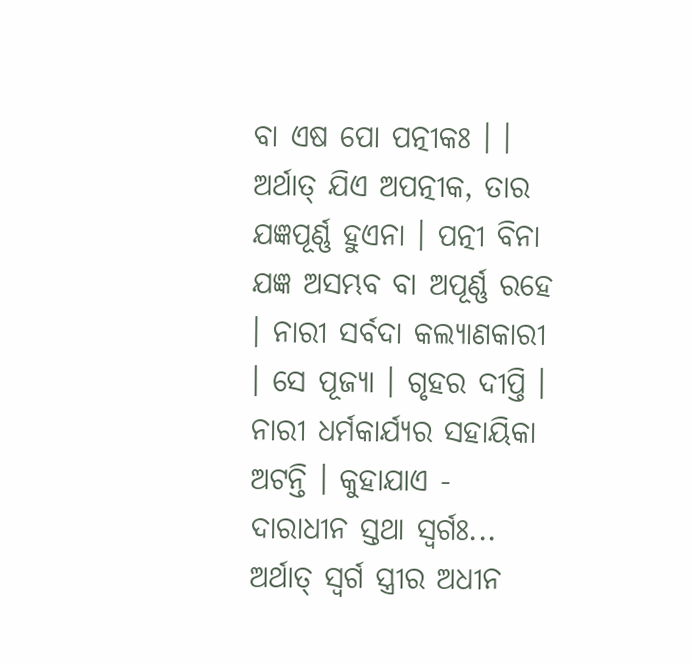ବା ଏଷ ପୋ ପତ୍ନୀକଃ । । ଅର୍ଥାତ୍ ଯିଏ ଅପତ୍ନୀକ, ତାର ଯଜ୍ଞପୂର୍ଣ୍ଣ ହୁଏନା । ପତ୍ନୀ ବିନା ଯଜ୍ଞ ଅସମ୍ଭବ ବା ଅପୂର୍ଣ୍ଣ ରହେ । ନାରୀ ସର୍ବଦା କଲ୍ୟାଣକାରୀ । ସେ ପୂଜ୍ୟା । ଗୃହର ଦୀପ୍ତି । ନାରୀ ଧର୍ମକାର୍ଯ୍ୟର ସହାୟିକା ଅଟନ୍ତି । କୁହାଯାଏ - ଦାରାଧୀନ ସ୍ତଥା ସ୍ୱର୍ଗଃ... ଅର୍ଥାତ୍ ସ୍ୱର୍ଗ ସ୍ତ୍ରୀର ଅଧୀନ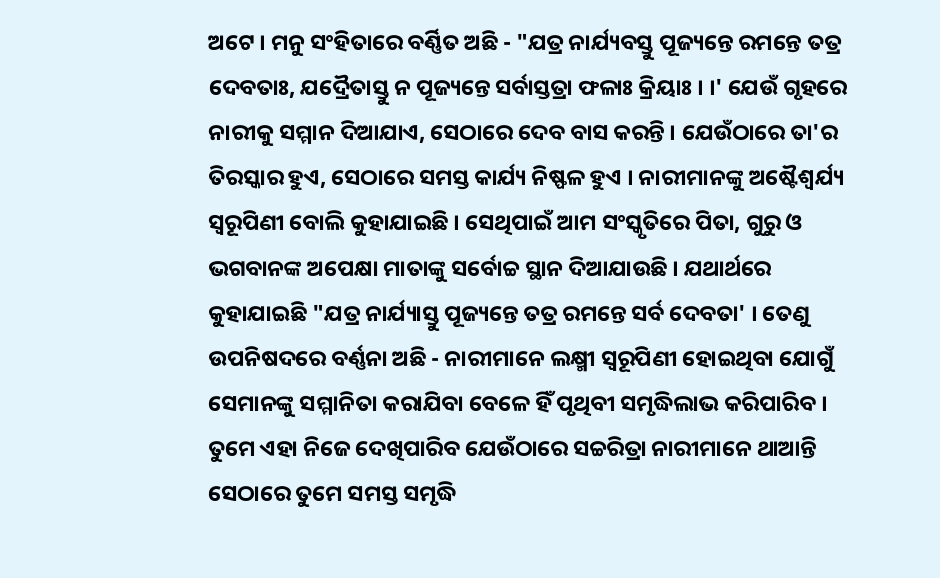ଅଟେ । ମନୁ ସଂହିତାରେ ବର୍ଣ୍ଣିତ ଅଛି - "ଯତ୍ର ନାର୍ଯ୍ୟବସ୍ତୁ ପୂଜ୍ୟନ୍ତେ ରମନ୍ତେ ତତ୍ର ଦେବତାଃ, ଯଦ୍ରୈତାସ୍ତୁ ନ ପୂଜ୍ୟନ୍ତେ ସର୍ବାସ୍ତତ୍ରା ଫଳାଃ କ୍ରିୟାଃ । ।' ଯେଉଁ ଗୃହରେ ନାରୀକୁ ସମ୍ମାନ ଦିଆଯାଏ, ସେଠାରେ ଦେବ ବାସ କରନ୍ତି । ଯେଉଁଠାରେ ତା'ର ତିରସ୍କାର ହୁଏ, ସେଠାରେ ସମସ୍ତ କାର୍ଯ୍ୟ ନିଷ୍ଫଳ ହୁଏ । ନାରୀମାନଙ୍କୁ ଅଷ୍ଟୈଶ୍ୱର୍ଯ୍ୟ ସ୍ୱରୂପିଣୀ ବୋଲି କୁହାଯାଇଛି । ସେଥିପାଇଁ ଆମ ସଂସ୍କୃତିରେ ପିତା, ଗୁରୁ ଓ ଭଗବାନଙ୍କ ଅପେକ୍ଷା ମାତାଙ୍କୁ ସର୍ବୋଚ୍ଚ ସ୍ଥାନ ଦିଆଯାଉଛି । ଯଥାର୍ଥରେ କୁହାଯାଇଛି "ଯତ୍ର ନାର୍ଯ୍ୟାସ୍ତୁ ପୂଜ୍ୟନ୍ତେ ତତ୍ର ରମନ୍ତେ ସର୍ବ ଦେବତା' । ତେଣୁ ଉପନିଷଦରେ ବର୍ଣ୍ଣନା ଅଛି - ନାରୀମାନେ ଲକ୍ଷ୍ମୀ ସ୍ୱରୂପିଣୀ ହୋଇଥିବା ଯୋଗୁଁ ସେମାନଙ୍କୁ ସମ୍ମାନିତା କରାଯିବା ବେଳେ ହିଁ ପୃଥିବୀ ସମୃଦ୍ଧିଲାଭ କରିପାରିବ । ତୁମେ ଏହା ନିଜେ ଦେଖିପାରିବ ଯେଉଁଠାରେ ସଚ୍ଚରିତ୍ରା ନାରୀମାନେ ଥାଆନ୍ତି ସେଠାରେ ତୁମେ ସମସ୍ତ ସମୃଦ୍ଧି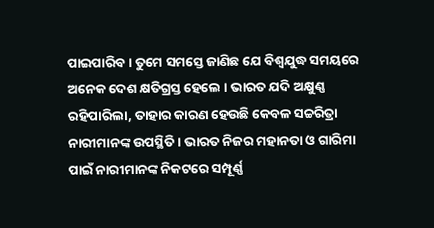ପାଇପାରିବ । ତୁମେ ସମସ୍ତେ ଜାଣିଛ ଯେ ବିଶ୍ୱଯୁଦ୍ଧ ସମୟରେ ଅନେକ ଦେଶ କ୍ଷତିଗ୍ରସ୍ତ ହେଲେ । ଭାରତ ଯଦି ଅକ୍ଷୁଣ୍ଣ ରହିପାରିଲା, ତାହାର କାରଣ ହେଉଛି କେବଳ ସଚ୍ଚରିତ୍ରା ନାରୀମାନଙ୍କ ଉପସ୍ଥିତି । ଭାରତ ନିଜର ମହାନତା ଓ ଗାରିମା ପାଇଁ ନାରୀମାନଙ୍କ ନିକଟରେ ସମ୍ପୂର୍ଣ୍ଣ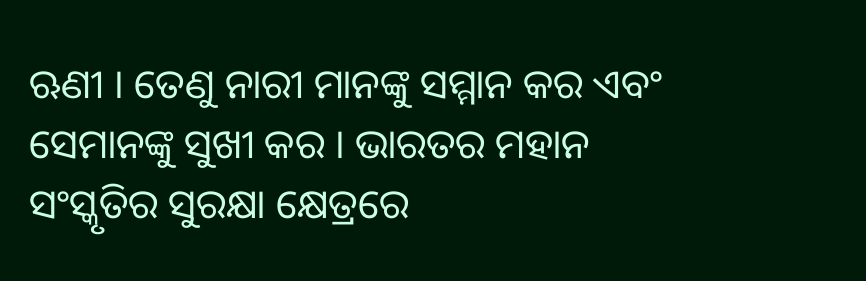ଋଣୀ । ତେଣୁ ନାରୀ ମାନଙ୍କୁ ସମ୍ମାନ କର ଏବଂ ସେମାନଙ୍କୁ ସୁଖୀ କର । ଭାରତର ମହାନ ସଂସ୍କୃତିର ସୁରକ୍ଷା କ୍ଷେତ୍ରରେ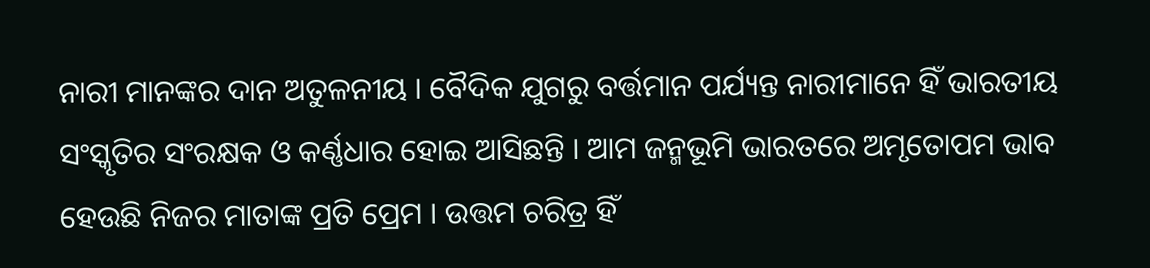ନାରୀ ମାନଙ୍କର ଦାନ ଅତୁଳନୀୟ । ବୈଦିକ ଯୁଗରୁ ବର୍ତ୍ତମାନ ପର୍ଯ୍ୟନ୍ତ ନାରୀମାନେ ହିଁ ଭାରତୀୟ ସଂସ୍କୃତିର ସଂରକ୍ଷକ ଓ କର୍ଣ୍ଣଧାର ହୋଇ ଆସିଛନ୍ତି । ଆମ ଜନ୍ମଭୂମି ଭାରତରେ ଅମୃତୋପମ ଭାବ ହେଉଛି ନିଜର ମାତାଙ୍କ ପ୍ରତି ପ୍ରେମ । ଉତ୍ତମ ଚରିତ୍ର ହିଁ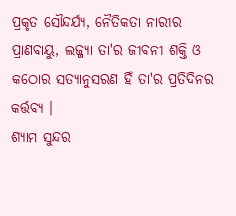ପ୍ରକୃତ ସୌନ୍ଦର୍ଯ୍ୟ, ନୈତିକତା ନାରୀର ପ୍ରାଣବାୟୁ, ଲଜ୍ଜ୍ୟା ତା'ର ଜୀବନୀ ଶକ୍ତି ଓ କଠୋର ସତ୍ୟାନୁସରଣ ହିଁ ତା'ର ପ୍ରତିଦିନର କର୍ତ୍ତବ୍ୟ ।
ଶ୍ୟାମ ସୁନ୍ଦର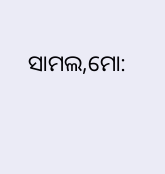ସାମଲ,ମୋ: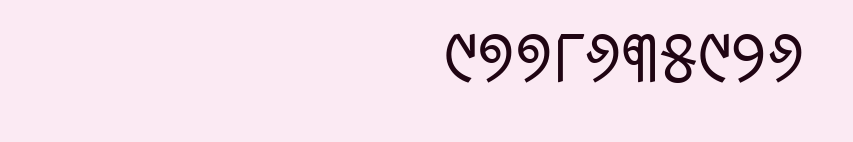୯୭୭୮୬୩୫୯୨୬